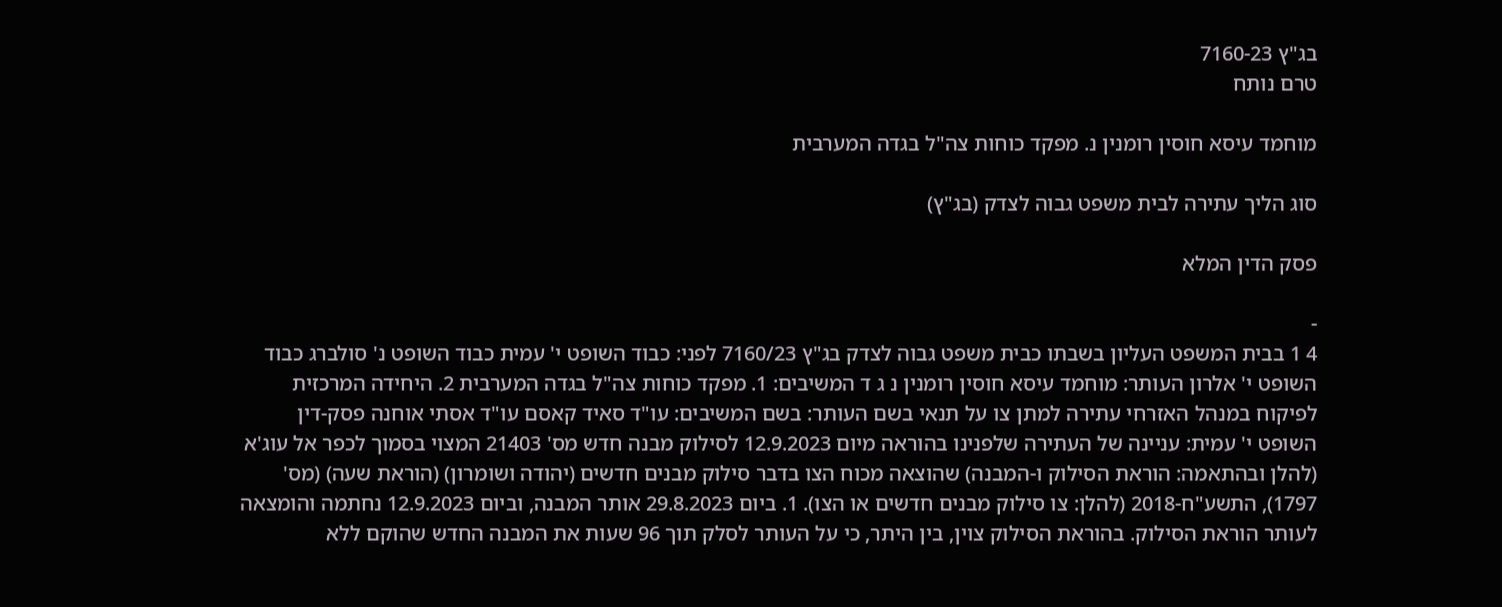בג"ץ 7160-23
טרם נותח

מוחמד עיסא חוסין רומנין נ. מפקד כוחות צה"ל בגדה המערבית

סוג הליך עתירה לבית משפט גבוה לצדק (בג"ץ)

פסק הדין המלא

-
4 1 בבית המשפט העליון בשבתו כבית משפט גבוה לצדק בג"ץ 7160/23 לפני: כבוד השופט י' עמית כבוד השופט נ' סולברג כבוד השופט י' אלרון העותר: מוחמד עיסא חוסין רומנין נ ג ד המשיבים: 1. מפקד כוחות צה"ל בגדה המערבית 2. היחידה המרכזית לפיקוח במנהל האזרחי עתירה למתן צו על תנאי בשם העותר: בשם המשיבים: עו"ד סאיד קאסם עו"ד אסתי אוחנה פסק-דין השופט י' עמית: עניינה של העתירה שלפנינו בהוראה מיום 12.9.2023 לסילוק מבנה חדש מס' 21403 המצוי בסמוך לכפר אל עוג'א (להלן ובהתאמה: הוראת הסילוק ו-המבנה) שהוצאה מכוח הצו בדבר סילוק מבנים חדשים (יהודה ושומרון) (הוראת שעה) (מס' 1797), התשע"ח-2018 (להלן: צו סילוק מבנים חדשים או הצו). 1. ביום 29.8.2023 אותר המבנה, וביום 12.9.2023 נחתמה והומצאה לעותר הוראת הסילוק. בהוראת הסילוק צוין, בין היתר, כי על העותר לסלק תוך 96 שעות את המבנה החדש שהוקם ללא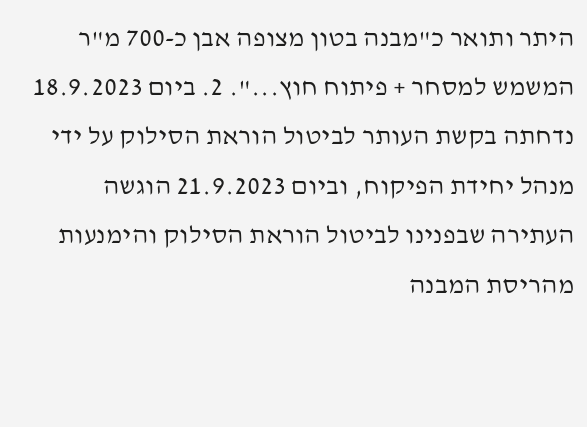היתר ותואר כ"מבנה בטון מצופה אבן כ-700 מ"ר המשמש למסחר + פיתוח חוץ...". 2. ביום 18.9.2023 נדחתה בקשת העותר לביטול הוראת הסילוק על ידי מנהל יחידת הפיקוח, וביום 21.9.2023 הוגשה העתירה שבפנינו לביטול הוראת הסילוק והימנעות מהריסת המבנה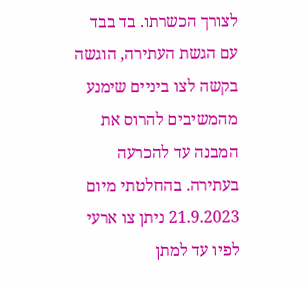לצורך הכשרתו. בד בבד עם הגשת העתירה, הוגשה בקשה לצו ביניים שימנע מהמשיבים להרוס את המבנה עד להכרעה בעתירה. בהחלטתי מיום 21.9.2023 ניתן צו ארעי לפיו עד למתן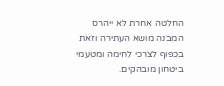החלטה אחרת לא ייהרס המבנה מושא העתירה וזאת בכפוף לצרכי לחימה ומטעמי ביטחון מובהקים.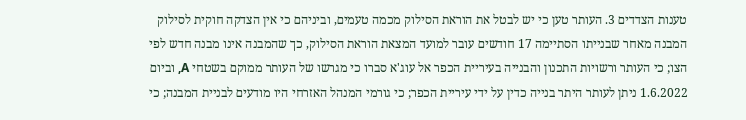טענות הצדדים 3. העותר טען כי יש לבטל את הוראת הסילוק מכמה טעמים, וביניהם כי אין הצדקה חוקית לסילוק המבנה מאחר שבנייתו הסתיימה 17 חודשים עובר למועד המצאת הוראת הסילוק, כך שהמבנה אינו מבנה חדש לפי הצו; כי העותר ורשויות התכנון והבנייה בעיריית הכפר אל עוג'א סברו כי מגרשו של העותר ממוקם בשטחי A, וביום 1.6.2022 ניתן לעותר היתר בנייה כדין על ידי עיריית הכפר; כי גורמי המנהל האזרחי היו מודעים לבניית המבנה; כי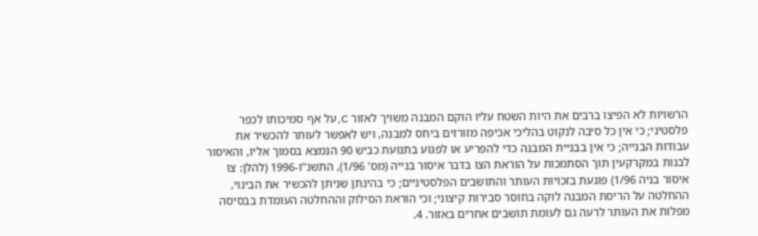הרשויות לא הפיצו ברבים את היות השטח עליו הוקם המבנה משויך לאזור C, על אף סמיכותו לכפר פלסטיני; כי אין כל סיבה לנקוט בהליכי אכיפה מזורזים ביחס למבנה, ויש לאפשר לעותר להכשיר את עבודות הבנייה; כי אין בבניית המבנה כדי להפריע או לפגוע בתנועת כביש 90 הנמצא בסמוך אליו, והאיסור לבנות במקרקעין תוך הסתמכות על הוראת הצו בדבר איסור בנייה (מס' 1/96), התשנ"ו-1996 (להלן: צו איסור בניה 1/96) פוגעת בזכויות העותר והתושבים הפלסטיניים; כי בהינתן שניתן להכשיר את הבינוי, ההחלטה על הריסת המבנה לוקה בחוסר סבירות קיצוני; וכי הוראת הסילוק וההחלטה העומדת בבסיסה מפלות את העותר לרעה גם לעומת תושבים אחרים באזור. 4.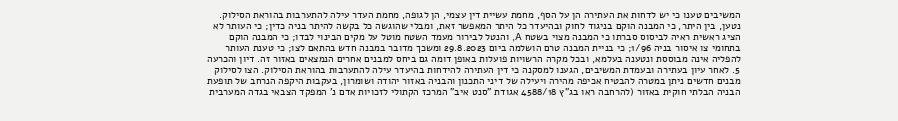המשיבים טענו כי יש לדחות את העתירה הן על הסף, מחמת עשיית דין עצמי, הן לגופה, מחמת העדר עילה להתערבות בהוראת הסילוק. נטען, בין היתר, כי המבנה הוקם בניגוד לחוק ובהיעדר כל היתר המאפשר זאת, ומבלי שהוגשה כל בקשה להיתר בניה כדין; כי העותר לא הציג ראשית ראיה לביסוס סברתו כי המבנה מצוי בשטח A, והנטל לבירור מעמד השטח מוטל על מקים הבינוי לבדו; כי המבנה הוקם בתחומי צו איסור בניה 1/96; כי בניית המבנה טרם הושלמה ביום 29.8.2023 ומשכך מדובר במבנה חדש בהתאם לצו; כי טענת העותר להפליה אינה מבוססת ונטענה בעלמא, ובכל מקרה הרשויות פועלות באופן דומה גם ביחס למבנים אחרים הנמצאים באזור זה. דיון והכרעה 5. לאחר עיון בעתירה ובעמדת המשיבים, הגענו למסקנה כי דין העתירה להידחות בהיעדר עילה להתערבות בהוראת הסילוק. הצו לסילוק מבנים חדשים ניתן במטרה להבטיח אכיפה מהירה ויעילה של דיני התכנון והבניה באזור יהודה ושומרון, בעקבות היקפה הנרחב של תופעת הבניה הבלתי חוקית באזור (להרחבה ראו בג"ץ 4588/18 אגודת "סנט איב" המרכז הקתולי לזכויות אדם נ' המפקד הצבאי בגדה המערבית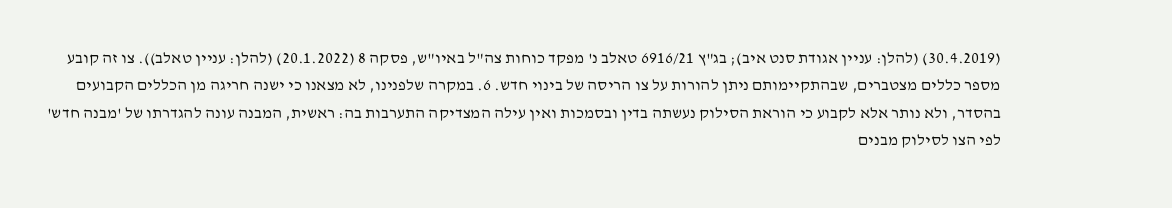(30.4.2019) (להלן: עניין אגודת סנט איב); בג"ץ 6916/21 טאלב נ' מפקד כוחות צה"ל באיו"ש, פסקה 8 (20.1.2022) (להלן: עניין טאלב)). צו זה קובע מספר כללים מצטברים, שבהתקיימותם ניתן להורות על צו הריסה של בינוי חדש. 6. במקרה שלפנינו, לא מצאנו כי ישנה חריגה מן הכללים הקבועים בהסדר, ולא נותר אלא לקבוע כי הוראת הסילוק נעשתה בדין ובסמכות ואין עילה המצדיקה התערבות בה: ראשית, המבנה עונה להגדרתו של 'מבנה חדש' לפי הצו לסילוק מבנים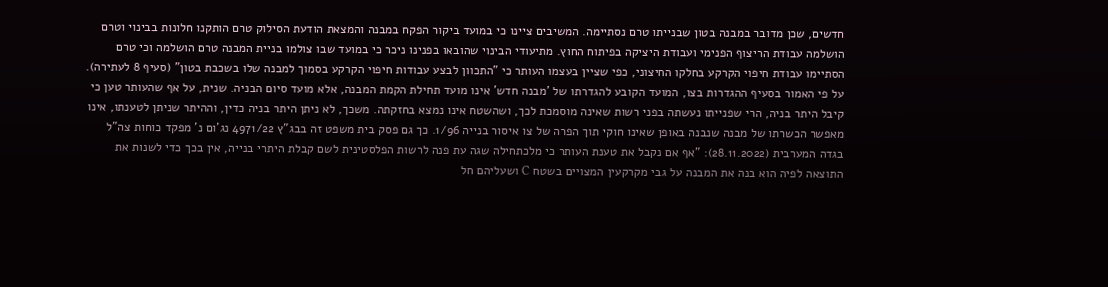חדשים, שכן מדובר במבנה בטון שבנייתו טרם נסתיימה. המשיבים ציינו כי במועד ביקור הפקח במבנה והמצאת הודעת הסילוק טרם הותקנו חלונות בבינוי וטרם הושלמה עבודת הריצוף הפנימי ועבודת היציקה בפיתוח החוץ. מתיעודי הבינוי שהובאו בפנינו ניכר כי במועד שבו צולמו בניית המבנה טרם הושלמה וכי טרם הסתיימו עבודת חיפוי הקרקע בחלקו החיצוני, כפי שציין בעצמו העותר כי "התכוון לבצע עבודות חיפוי הקרקע בסמוך למבנה שלו בשכבת בטון" (סעיף 8 לעתירה). על פי האמור בסעיף ההגדרות בצו, המועד הקובע להגדרתו של 'מבנה חדש' אינו מועד תחילת הקמת המבנה, אלא מועד סיום הבניה. שנית, על אף שהעותר טען כי קיבל היתר בניה, הרי שפנייתו נעשתה בפני רשות שאינה מוסמכת לכך, ושהשטח אינו נמצא בחזקתה. משכך, לא ניתן היתר בניה כדין, וההיתר שניתן לטענתו, אינו מאפשר הכשרתו של מבנה שנבנה באופן שאינו חוקי תוך הפרה של צו איסור בנייה 1/96. כך גם פסק בית משפט זה בבג"ץ 4971/22 נג'ום נ' מפקד כוחות צה"ל בגדה המערבית (28.11.2022): "אף אם נקבל את טענת העותר כי מלכתחילה שגה עת פנה לרשות הפלסטינית לשם קבלת היתרי בנייה, אין בכך כדי לשנות את התוצאה לפיה הוא בנה את המבנה על גבי מקרקעין המצויים בשטח C ושעליהם חל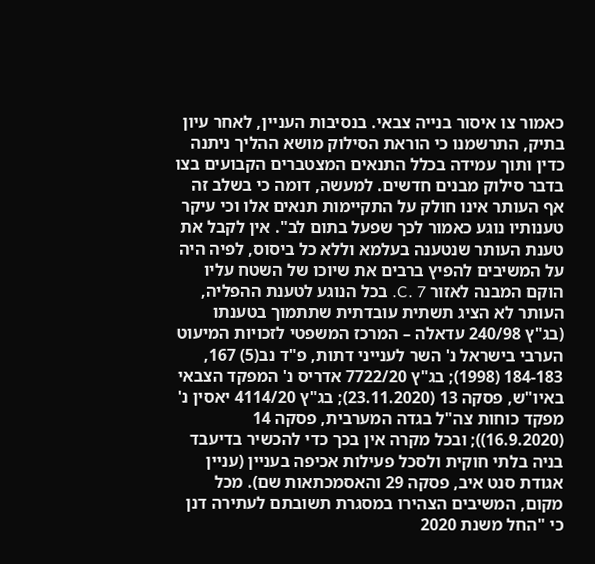כאמור צו איסור בנייה צבאי. בנסיבות העניין, לאחר עיון בתיק, התרשמנו כי הוראת הסילוק מושא ההליך ניתנה כדין ותוך עמידה בכלל התנאים המצטברים הקבועים בצו בדבר סילוק מבנים חדשים. למעשה, דומה כי בשלב זה אף העותר אינו חולק על התקיימות תנאים אלו וכי עיקר טענותיו נוגע כאמור לכך שפעל בתום לב". אין לקבל את טענת העותר שנטענה בעלמא וללא כל ביסוס, לפיה היה על המשיבים להפיץ ברבים את שיוכו של השטח עליו הוקם המבנה לאזור C. 7. בכל הנוגע לטענת ההפליה, העותר לא הציג תשתית עובדתית שתתמוך בטענתו (בג"ץ 240/98 עדאלה – המרכז המשפטי לזכויות המיעוט הערבי בישראל נ' השר לענייני דתות, פ"ד נב(5) 167, 184-183 (1998); בג"ץ 7722/20 אדריס נ' המפקד הצבאי באיו"ש, פסקה 13 (23.11.2020); בג"ץ 4114/20 יאסין נ' מפקד כוחות צה"ל בגדה המערבית, פסקה 14 (16.9.2020)); ובכל מקרה אין בכך כדי להכשיר בדיעבד בניה בלתי חוקית ולסכל פעילות אכיפה בעניין (עניין אגודת סנט איב, פסקה 29 והאסמכתאות שם). מכל מקום, המשיבים הצהירו במסגרת תשובתם לעתירה דנן כי "החל משנת 2020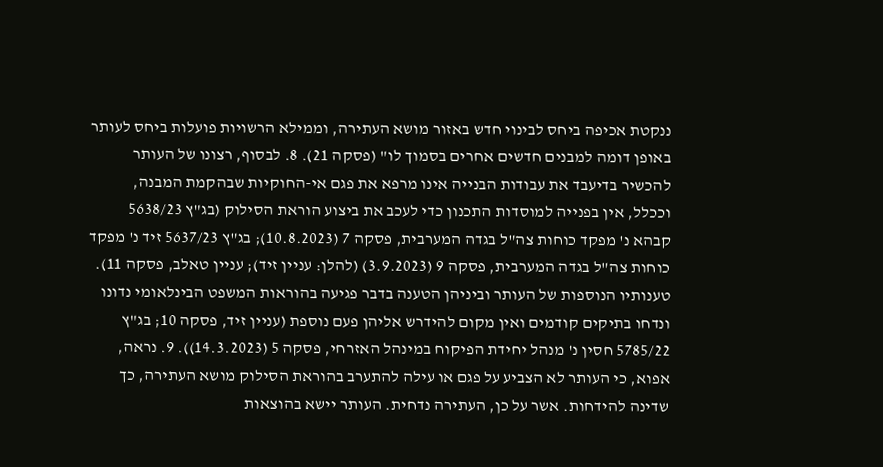ננקטת אכיפה ביחס לבינוי חדש באזור מושא העתירה, וממילא הרשויות פועלות ביחס לעותר באופן דומה למבנים חדשים אחרים בסמוך לו" (פסקה 21). 8. לבסוף, רצונו של העותר להכשיר בדיעבד את עבודות הבנייה אינו מרפא את פגם אי-החוקיות שבהקמת המבנה, וככלל, אין בפנייה למוסדות התכנון כדי לעכב את ביצוע הוראת הסילוק (בג"ץ 5638/23 קבהא נ' מפקד כוחות צה"ל בגדה המערבית, פסקה 7 (10.8.2023); בג"ץ 5637/23 זיד נ' מפקד כוחות צה"ל בגדה המערבית, פסקה 9 (3.9.2023) (להלן: עניין זיד); עניין טאלב, פסקה 11). טענותיו הנוספות של העותר וביניהן הטענה בדבר פגיעה בהוראות המשפט הבינלאומי נדונו ונדחו בתיקים קודמים ואין מקום להידרש אליהן פעם נוספת (עניין זיד, פסקה 10; בג"ץ 5785/22 חסין נ' מנהל יחידת הפיקוח במינהל האזרחי, פסקה 5 (14.3.2023)). 9. נראה, אפוא, כי העותר לא הצביע על פגם או עילה להתערב בהוראת הסילוק מושא העתירה, כך שדינה להידחות. אשר על כן, העתירה נדחית. העותר יישא בהוצאות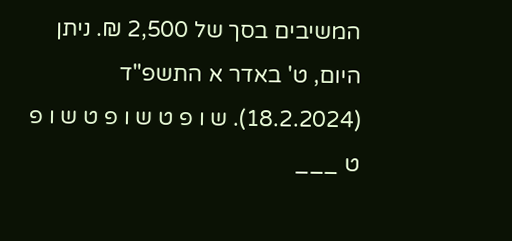המשיבים בסך של 2,500 ₪. ניתן היום, ט' באדר א התשפ"ד (18.2.2024). ש ו פ ט ש ו פ ט ש ו פ ט ___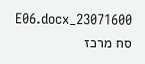23071600_E06.docx סח מרכז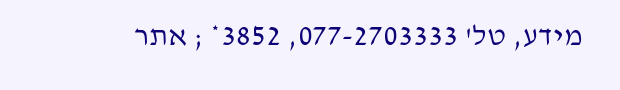מידע, טל' 077-2703333, 3852* ; אתר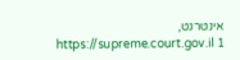אינטרנט, https://supreme.court.gov.il 1